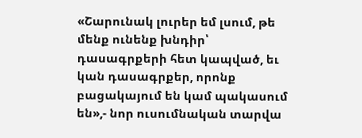«Շարունակ լուրեր եմ լսում, թե մենք ունենք խնդիր՝ դասագրքերի հետ կապված, եւ կան դասագրքեր, որոնք բացակայում են կամ պակասում են»,- նոր ուսումնական տարվա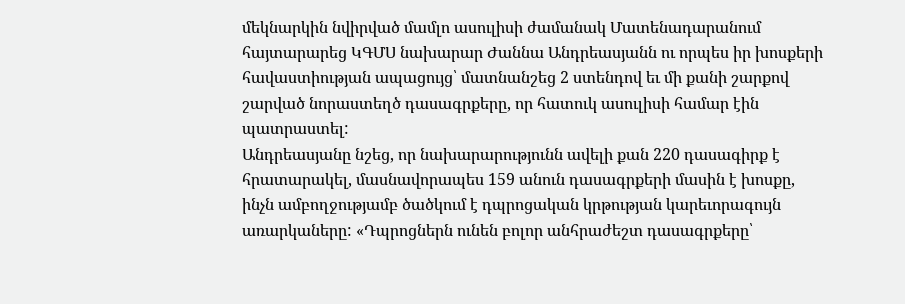մեկնարկին նվիրված մամլո ասուլիսի ժամանակ Մատենադարանում հայտարարեց ԿԳՄՍ նախարար Ժաննա Անդրեասյանն ու որպես իր խոսքերի հավաստիության ապացույց՝ մատնանշեց 2 ստենդով եւ մի քանի շարքով շարված նորաստեղծ դասագրքերը, որ հատուկ ասուլիսի համար էին պատրաստել:
Անդրեասյանը նշեց, որ նախարարությունն ավելի քան 220 դասագիրք է հրատարակել, մասնավորապես 159 անուն դասագրքերի մասին է խոսքը, ինչն ամբողջությամբ ծածկում է դպրոցական կրթության կարեւորագույն առարկաները: «Դպրոցներն ունեն բոլոր անհրաժեշտ դասագրքերը՝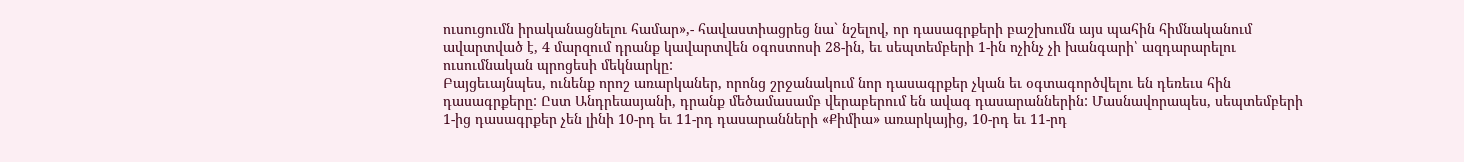ուսուցումն իրականացնելու համար»,- հավաստիացրեց նա` նշելով, որ դասագրքերի բաշխումն այս պահին հիմնականում ավարտված է, 4 մարզում դրանք կավարտվեն օգոստոսի 28-ին, եւ սեպտեմբերի 1-ին ոչինչ չի խանգարի՝ ազդարարելու ուսումնական պրոցեսի մեկնարկը:
Բայցեւայնպես, ունենք որոշ առարկաներ, որոնց շրջանակում նոր դասագրքեր չկան եւ օգտագործվելու են դեռեւս հին դասագրքերը: Ըստ Անդրեասյանի, դրանք մեծամասամբ վերաբերում են ավագ դասարաններին: Մասնավորապես, սեպտեմբերի 1-ից դասագրքեր չեն լինի 10-րդ եւ 11-րդ դասարանների «Քիմիա» առարկայից, 10-րդ եւ 11-րդ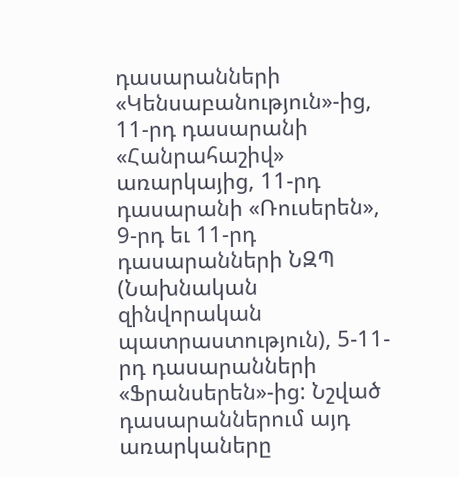դասարանների «Կենսաբանություն»-ից, 11-րդ դասարանի «Հանրահաշիվ» առարկայից, 11-րդ դասարանի «Ռուսերեն», 9-րդ եւ 11-րդ դասարանների ՆԶՊ (Նախնական զինվորական պատրաստություն), 5-11-րդ դասարանների «Ֆրանսերեն»-ից: Նշված դասարաններում այդ առարկաները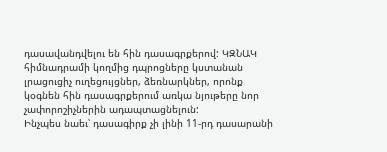դասավանդվելու են հին դասագրքերով: ԿԶՆԱԿ հիմնադրամի կողմից դպրոցները կստանան լրացուցիչ ուղեցույցներ, ձեռնարկներ, որոնք կօգնեն հին դասագրքերում առկա նյութերը նոր չափորոշիչներին ադապտացնելուն:
Ինչպես նաեւ՝ դասագիրք չի լինի 11-րդ դասարանի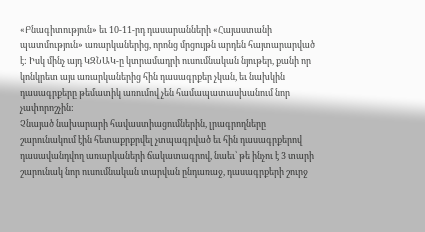«Բնագիտություն» եւ 10-11-րդ դասարանների «Հայաստանի պատմություն» առարկաներից, որոնց մրցույթն արդեն հայտարարված է: Իսկ մինչ այդ ԿԶՆԱԿ-ը կտրամադրի ուսումնական նյութեր, քանի որ կոնկրետ այս առարկաներից հին դասագրքեր չկան, եւ նախկին դասագրքերը թեմատիկ առումով չեն համապատասխանում նոր չափորոշչին:
Չնայած նախարարի հավաստիացումներին, լրագրողները շարունակում էին հետաքրքրվել չտպագրված եւ հին դասագրքերով դասավանդվող առարկաների ճակատագրով, նաեւ՝ թե ինչու է 3 տարի շարունակ նոր ուսումնական տարվան ընդառաջ, դասագրքերի շուրջ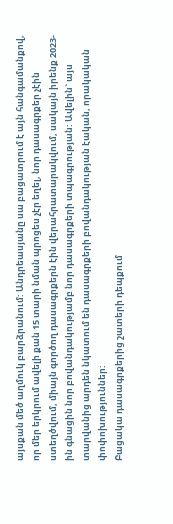այսքան մեծ աղմուկ բարձրանում: Անդրեասյանը սա բացատրում է այն հանգամանքով, որ մեր երկրում ավելի քան 15 տարի նման պրոցես չէր եղել, նոր դասագրքեր չէին ստեղծվում, միայն գործող դասագրքերն էին վերահրատարակվում, սակայն իրենք 2023-ին գնացին նոր բովանդակությամբ նոր դասագրքերի տպագրության: Ավելին` այս տարվանից արդեն նկատում են դասագրքերի բովանդակության էական, որակական փոփոխություններ:
Բացակա դասագրքերից շատերի դեպքում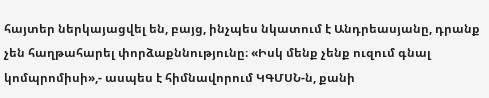հայտեր ներկայացվել են, բայց, ինչպես նկատում է Անդրեասյանը, դրանք չեն հաղթահարել փորձաքննությունը։ «Իսկ մենք չենք ուզում գնալ կոմպրոմիսի»,- ասպես է հիմնավորում ԿԳՄՍՆ-ն, քանի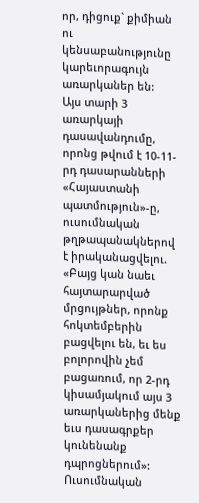որ, դիցուք` քիմիան ու կենսաբանությունը կարեւորագույն առարկաներ են:
Այս տարի 3 առարկայի դասավանդումը, որոնց թվում է 10-11-րդ դասարանների «Հայաստանի պատմություն»-ը, ուսումնական թղթապանակներով է իրականացվելու. «Բայց կան նաեւ հայտարարված մրցույթներ, որոնք հոկտեմբերին բացվելու են, եւ ես բոլորովին չեմ բացառում, որ 2-րդ կիսամյակում այս 3 առարկաներից մենք եւս դասագրքեր կունենանք դպրոցներում»: Ուսումնական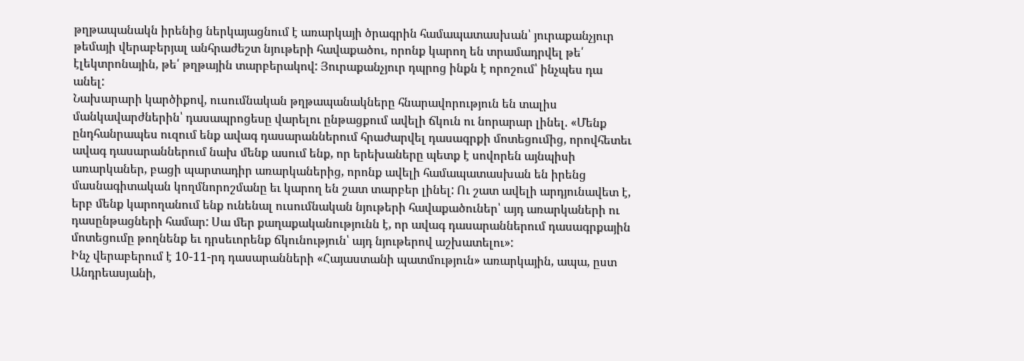թղթապանակն իրենից ներկայացնում է առարկայի ծրագրին համապատասխան՝ յուրաքանչյուր թեմայի վերաբերյալ անհրաժեշտ նյութերի հավաքածու, որոնք կարող են տրամադրվել թե՛ էլեկտրոնային, թե՛ թղթային տարբերակով: Յուրաքանչյուր դպրոց ինքն է որոշում՝ ինչպես դա անել:
Նախարարի կարծիքով, ուսումնական թղթապանակները հնարավորություն են տալիս մանկավարժներին՝ դասապրոցեսը վարելու ընթացքում ավելի ճկուն ու նորարար լինել. «Մենք ընդհանրապես ուզում ենք ավագ դասարաններում հրաժարվել դասագրքի մոտեցումից, որովհետեւ ավագ դասարաններում նախ մենք ասում ենք, որ երեխաները պետք է սովորեն այնպիսի առարկաներ, բացի պարտադիր առարկաներից, որոնք ավելի համապատասխան են իրենց մասնագիտական կողմնորոշմանը եւ կարող են շատ տարբեր լինել: Ու շատ ավելի արդյունավետ է, երբ մենք կարողանում ենք ունենալ ուսումնական նյութերի հավաքածուներ՝ այդ առարկաների ու դասընթացների համար: Սա մեր քաղաքականությունն է, որ ավագ դասարաններում դասագրքային մոտեցումը թողնենք եւ դրսեւորենք ճկունություն՝ այդ նյութերով աշխատելու»:
Ինչ վերաբերում է 10-11-րդ դասարանների «Հայաստանի պատմություն» առարկային, ապա, ըստ Անդրեասյանի,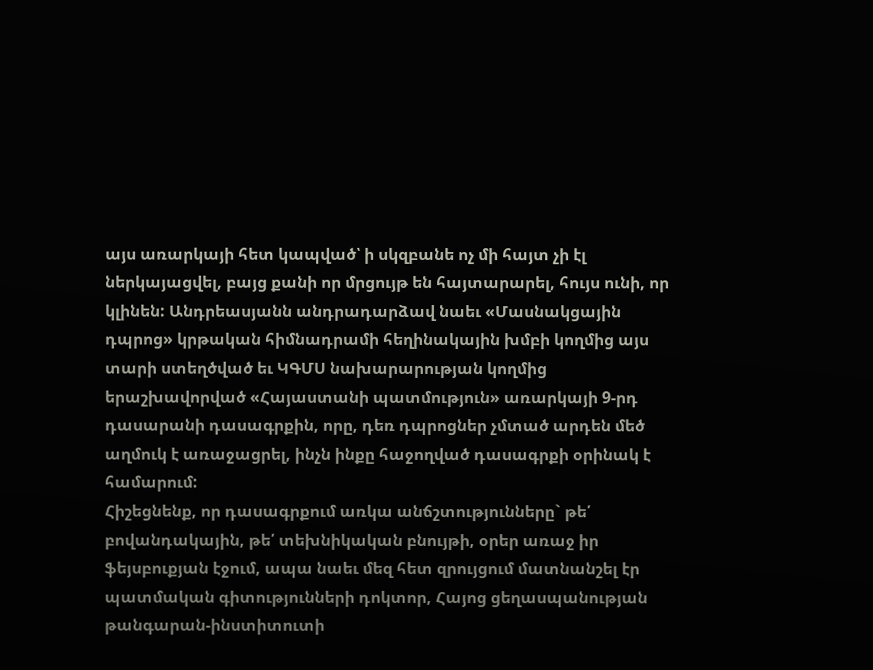այս առարկայի հետ կապված՝ ի սկզբանե ոչ մի հայտ չի էլ ներկայացվել, բայց քանի որ մրցույթ են հայտարարել, հույս ունի, որ կլինեն: Անդրեասյանն անդրադարձավ նաեւ «Մասնակցային դպրոց» կրթական հիմնադրամի հեղինակային խմբի կողմից այս տարի ստեղծված եւ ԿԳՄՍ նախարարության կողմից երաշխավորված «Հայաստանի պատմություն» առարկայի 9-րդ դասարանի դասագրքին, որը, դեռ դպրոցներ չմտած արդեն մեծ աղմուկ է առաջացրել, ինչն ինքը հաջողված դասագրքի օրինակ է համարում:
Հիշեցնենք, որ դասագրքում առկա անճշտությունները` թե՛ բովանդակային, թե՛ տեխնիկական բնույթի, օրեր առաջ իր ֆեյսբուքյան էջում, ապա նաեւ մեզ հետ զրույցում մատնանշել էր պատմական գիտությունների դոկտոր, Հայոց ցեղասպանության թանգարան-ինստիտուտի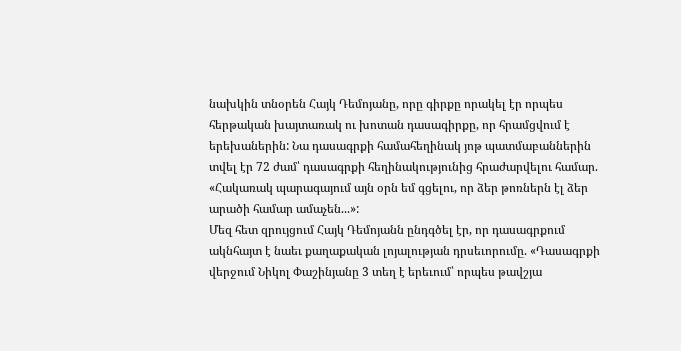նախկին տնօրեն Հայկ Դեմոյանը, որը գիրքը որակել էր որպես հերթական խայտառակ ու խոտան դասագիրքը, որ հրամցվում է երեխաներին: Նա դասագրքի համահեղինակ յոթ պատմաբաններին տվել էր 72 ժամ՝ դասագրքի հեղինակությունից հրաժարվելու համար. «Հակառակ պարագայում այն օրն եմ գցելու, որ ձեր թոռներն էլ ձեր արածի համար ամաչեն...»:
Մեզ հետ զրույցում Հայկ Դեմոյանն ընդգծել էր, որ դասագրքում ակնհայտ է նաեւ քաղաքական լոյալության դրսեւորումը. «Դասագրքի վերջում Նիկոլ Փաշինյանը 3 տեղ է երեւում՝ որպես թավշյա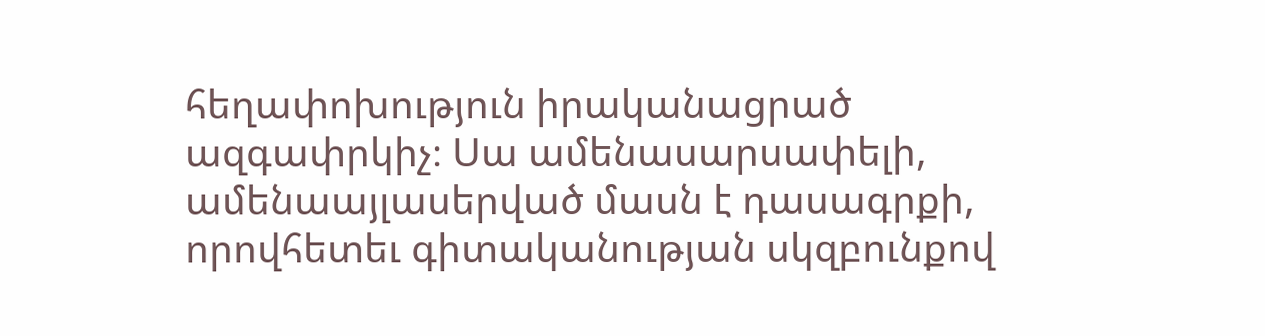հեղափոխություն իրականացրած ազգափրկիչ։ Սա ամենասարսափելի, ամենաայլասերված մասն է դասագրքի, որովհետեւ գիտականության սկզբունքով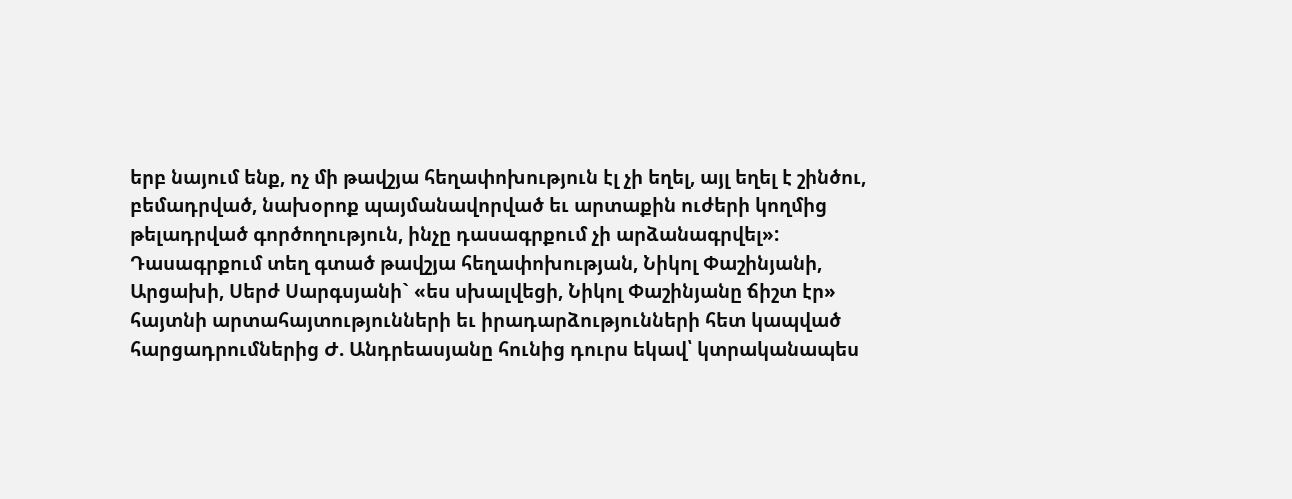երբ նայում ենք, ոչ մի թավշյա հեղափոխություն էլ չի եղել, այլ եղել է շինծու, բեմադրված, նախօրոք պայմանավորված եւ արտաքին ուժերի կողմից թելադրված գործողություն, ինչը դասագրքում չի արձանագրվել»:
Դասագրքում տեղ գտած թավշյա հեղափոխության, Նիկոլ Փաշինյանի, Արցախի, Սերժ Սարգսյանի` «ես սխալվեցի, Նիկոլ Փաշինյանը ճիշտ էր» հայտնի արտահայտությունների եւ իրադարձությունների հետ կապված հարցադրումներից Ժ. Անդրեասյանը հունից դուրս եկավ՝ կտրականապես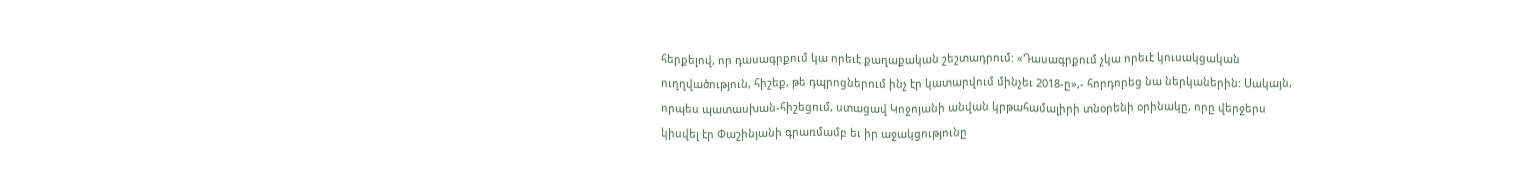հերքելով, որ դասագրքում կա որեւէ քաղաքական շեշտադրում: «Դասագրքում չկա որեւէ կուսակցական ուղղվածություն, հիշեք, թե դպրոցներում ինչ էր կատարվում մինչեւ 2018-ը»,- հորդորեց նա ներկաներին: Սակայն, որպես պատասխան-հիշեցում, ստացավ Կոջոյանի անվան կրթահամալիրի տնօրենի օրինակը, որը վերջերս կիսվել էր Փաշինյանի գրառմամբ եւ իր աջակցությունը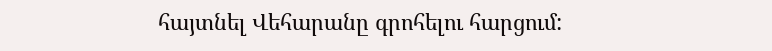հայտնել Վեհարանը գրոհելու հարցում: